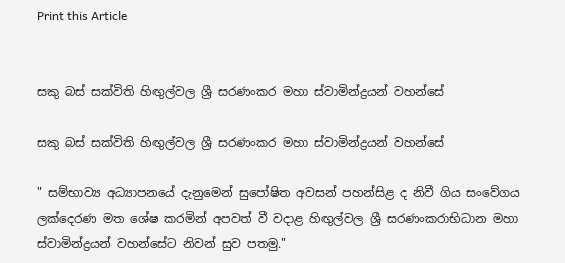Print this Article


සකු බස් සක්විති හිඟුල්වල ශ්‍රී සරණංකර මහා ස්වාමින්ද්‍රයන් වහන්සේ

සකු බස් සක්විති හිඟුල්වල ශ්‍රී සරණංකර මහා ස්වාමින්ද්‍රයන් වහන්සේ

" සම්භාව්‍ය අධ්‍යාපනයේ දැනුමෙන් සුපෝෂිත අවසන් පහන්සිළ ද නිවී ගිය සංවේගය ලක්දෙරණ මත ශේෂ කරමින් අපවත් වී වදාළ හිඟුල්වල ශ්‍රී සරණංකරාභිධාන මහා ස්වාමින්ද්‍රයන් වහන්සේට නිවන් සුව පතමු."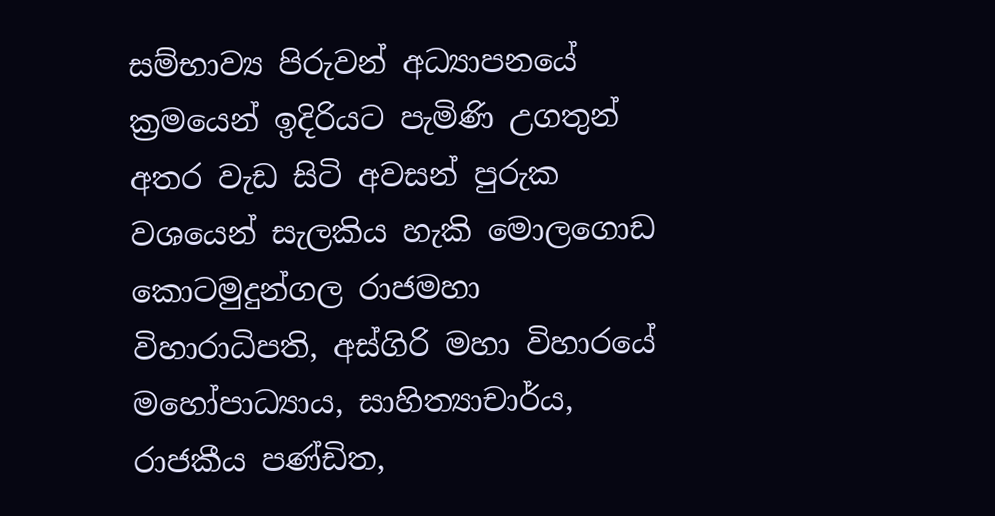සම්භාව්‍ය පිරුවන් අධ්‍යාපනයේ ක්‍රමයෙන් ඉදිරියට පැමිණි උගතුන් අතර වැඩ සිටි අවසන් පුරුක වශයෙන් සැලකිය හැකි මොලගොඩ කොටමුදුන්ගල රාජමහා විහාරාධිපති, අස්ගිරි මහා විහාරයේ මහෝපාධ්‍යාය, සාහිත්‍යාචාර්ය, රාජකීය පණ්ඩිත,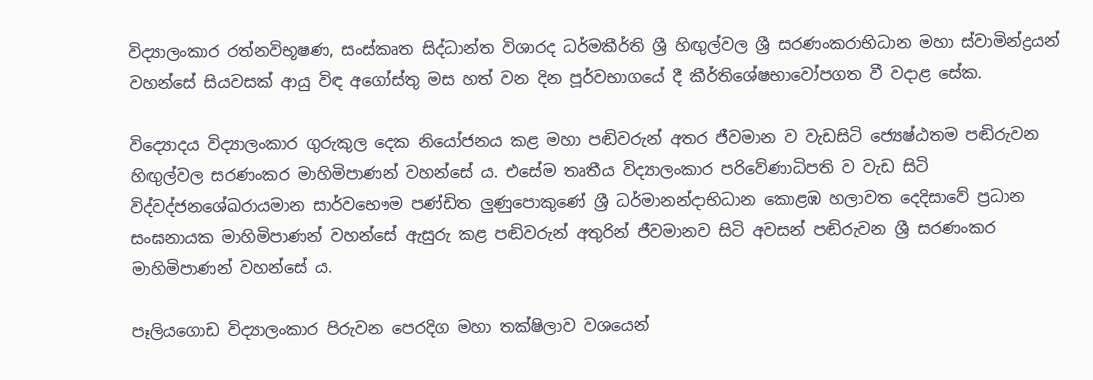විද්‍යාලංකාර රත්නවිභූෂණ, සංස්කෘත සිද්ධාන්ත විශාරද ධර්මකීර්ති ශ්‍රී හිඟුල්වල ශ්‍රී සරණංකරාභිධාන මහා ස්වාමින්ද්‍රයන් වහන්සේ සියවසක් ආයු විඳ අගෝස්තු මස හත් වන දින පූර්වභාගයේ දී කීර්තිශේෂභාවෝපගත වී වදාළ සේක.

විද්‍යොදය විද්‍යාලංකාර ගුරුකුල දෙක නියෝජනය කළ මහා පඬිවරුන් අතර ජීවමාන ව වැඩසිටි ජ්‍යෙෂ්ඨතම පඬිරුවන හිඟුල්වල සරණංකර මාහිමිපාණන් වහන්සේ ය. එසේම තෘතීය විද්‍යාලංකාර පරිවේණාධිපති ව වැඩ සිටි විද්වද්ජනශේඛරායමාන සාර්වභෞම පණ්ඩිත ලුණුපොකුණේ ශ්‍රී ධර්මානන්දාභිධාන කොළඹ හලාවත දෙදිසාවේ ප්‍රධාන සංඝනායක මාහිමිපාණන් වහන්සේ ඇසුරු කළ පඬිවරුන් අතුරින් ජීවමානව සිටි අවසන් පඬිරුවන ශ්‍රී සරණංකර මාහිමිපාණන් වහන්සේ ය.

පෑලියගොඩ විද්‍යාලංකාර පිරුවන පෙරදිග මහා තක්ෂිලාව වශයෙන්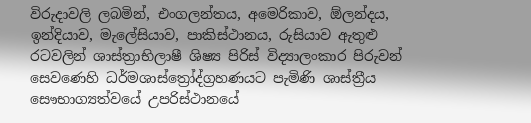විරුදාවලි ලබමින්, එංගලන්තය, අමෙරිකාව, ඕලන්දය, ඉන්දියාව, මැලේසියාව, පාකිස්ථානය, රුසියාව ඇතුළු රටවලින් ශාස්ත්‍රාභිලාෂී ශිෂ්‍ය පිරිස් විද්‍යාලංකාර පිරුවන් සෙවණෙහි ධර්මශාස්ත්‍රෝද්ග්‍රහණයට පැමිණි ශාස්ත්‍රීය සෞභාග්‍යත්වයේ උපරිස්ථානයේ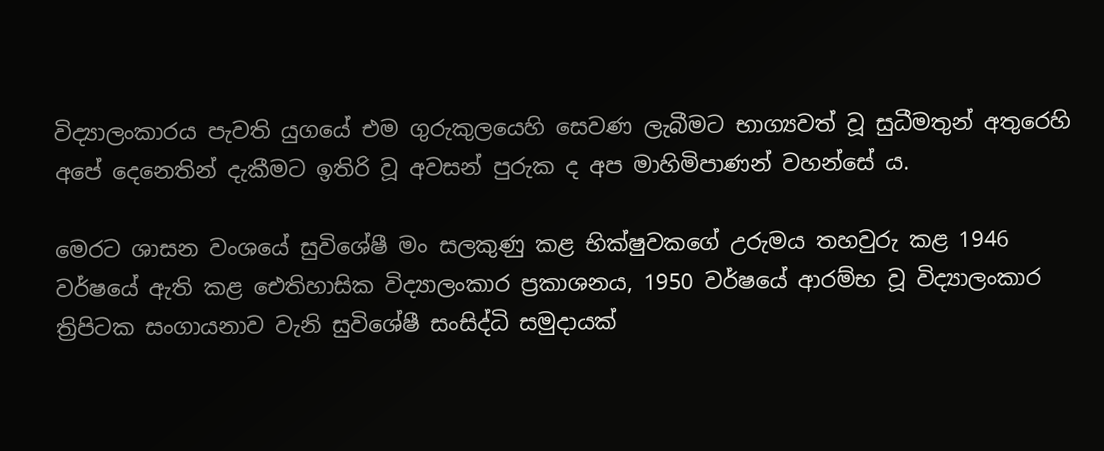විද්‍යාලංකාරය පැවති යුගයේ එම ගුරුකුලයෙහි සෙවණ ලැබීමට භාග්‍යවත් වූ සුධීමතුන් අතුරෙහි අපේ දෙනෙතින් දැකීමට ඉතිරි වූ අවසන් පුරුක ද අප මාහිමිපාණන් වහන්සේ ය.

මෙරට ශාසන වංශයේ සුවිශේෂී මං සලකුණු කළ භික්ෂුවකගේ උරුමය තහවුරු කළ 1946 වර්ෂයේ ඇති කළ ඓතිහාසික විද්‍යාලංකාර ප්‍රකාශනය, 1950 වර්ෂයේ ආරම්භ වූ විද්‍යාලංකාර ත්‍රිපිටක සංගායනාව වැනි සුවිශේෂී සංසිද්ධි සමුදායක්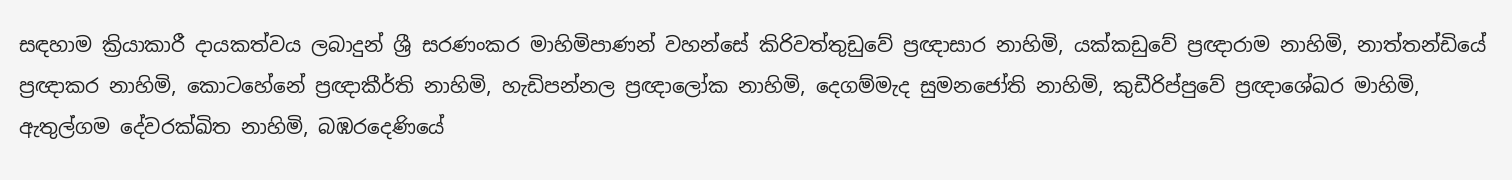සඳහාම ක්‍රියාකාරී දායකත්වය ලබාදුන් ශ්‍රී සරණංකර මාහිමිපාණන් වහන්සේ කිරිවත්තුඩුවේ ප්‍රඥාසාර නාහිමි, යක්කඩුවේ ප්‍රඥාරාම නාහිමි, නාත්තන්ඩියේ ප්‍රඥාකර නාහිමි, කොටහේනේ ප්‍රඥාකීර්ති නාහිමි, හැඩිපන්නල ප්‍රඥාලෝක නාහිමි, දෙගම්මැද සුමනජෝති නාහිමි, කුඩීරිප්පුවේ ප්‍රඥාශේඛර මාහිමි, ඇතුල්ගම දේවරක්ඛිත නාහිමි, බඹරදෙණියේ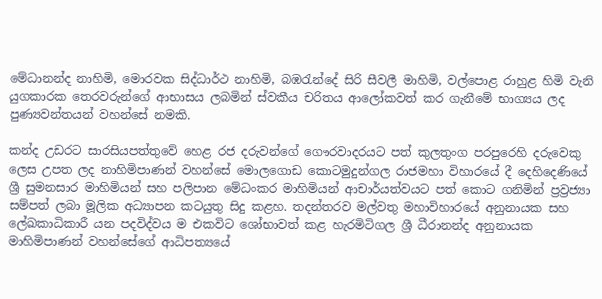මේධානන්ද නාහිමි, මොරවක සිද්ධාර්ථ නාහිමි, බඹරැන්දේ සිරි සීවලී මාහිමි, වල්පොළ රාහුළ හිමි වැනි යුගකාරක තෙරවරුන්ගේ ආභාසය ලබමින් ස්වකීය චරිතය ආලෝකවත් කර ගැනීමේ භාග්‍යය ලද පුණ්‍යවන්තයන් වහන්සේ නමකි.

කන්ද උඩරට සාරසියපත්තුවේ හෙළ රජ දරුවන්ගේ ගෞරවාදරයට පත් කුලතුංග පරපුරෙහි දරුවෙකු ලෙස උපත ලද නාහිමිපාණන් වහන්සේ මොලගොඩ කොටමුදුන්ගල රාජමහා විහාරයේ දී දෙහිදෙණියේ ශ්‍රී සුමනසාර මාහිමියන් සහ පලිපාන මේධංකර මාහිමියන් ආචාර්යත්වයට පත් කොට ගනිමින් ප්‍රව්‍රජ්‍යා සම්පත් ලබා මූලික අධ්‍යාපන කටයුතු සිදු කළහ. තදන්තරව මල්වතු මහාවිහාරයේ අනුනායක සහ ලේඛකාධිකාරී යන පදවිද්වය ම එකවිට ශෝභාවත් කළ හැරමිටිගල ශ්‍රී ධීරානන්ද අනුනායක මාහිමිපාණන් වහන්සේගේ ආධිපත්‍යයේ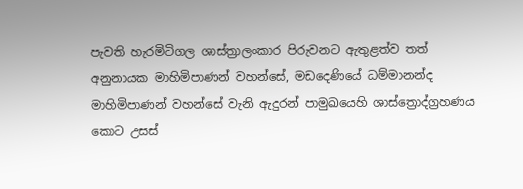පැවති හැරමිටිගල ශාස්ත්‍රාලංකාර පිරුවනට ඇතුළත්ව තත් අනුනායක මාහිමිපාණන් වහන්සේ, මඩදෙණියේ ධම්මානන්ද මාහිමිපාණන් වහන්සේ වැනි ඇදුරන් පාමුඛයෙහි ශාස්ත්‍රොද්ග්‍රහණය කොට උසස්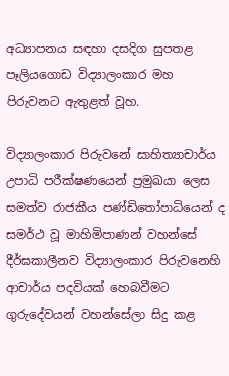අධ්‍යාපනය සඳහා දසදිග සුපතළ පෑලියගොඩ විද්‍යාලංකාර මහ පිරුවනට ඇතුළත් වූහ.

විද්‍යාලංකාර පිරුවනේ සාහිත්‍යාචාර්ය උපාධි පරීක්ෂණයෙන් ප්‍රමුඛයා ලෙස සමත්ව රාජකීය පණ්ඩිතෝපාධියෙන් ද සමර්ථ වූ මාහිමිපාණන් වහන්සේ දීර්ඝකාලීනව විද්‍යාලංකාර පිරුවනෙහි ආචාර්ය පදවියක් හෙබවීමට ගුරුදේවයන් වහන්සේලා සිදු කළ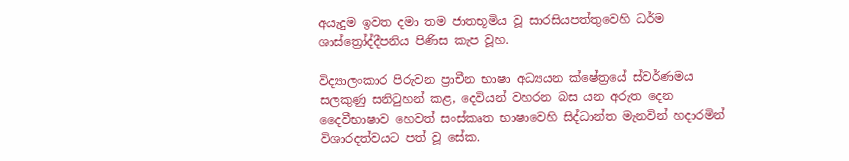අයැදුම ඉවත දමා තම ජාතභූමිය වූ සාරසියපත්තුවෙහි ධර්ම ශාස්ත්‍රෝද්දීපනිය පිණිස කැප වූහ.

විද්‍යාලංකාර පිරුවන ප්‍රාචීන භාෂා අධ්‍යයන ක්ෂේත්‍රයේ ස්වර්ණමය සලකුණු සනිටුහන් කළ, දෙවියන් වහරන බස යන අරුත දෙන දෛවීභාෂාව හෙවත් සංස්කෘත භාෂාවෙහි සිද්ධාන්ත මැනවින් හදාරමින් විශාරදත්වයට පත් වූ සේක.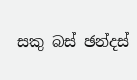සකු බස් ඡන්දස්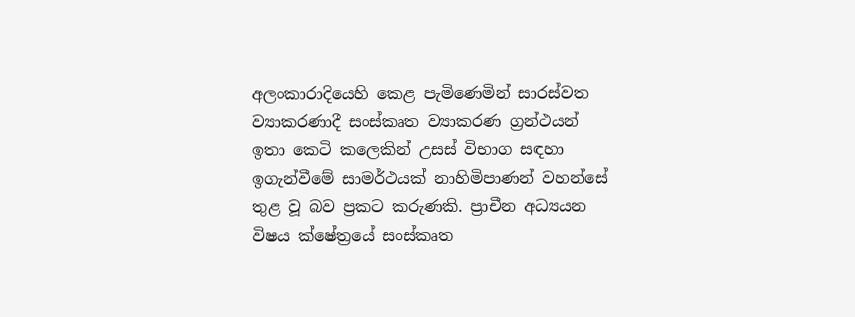අලංකාරාදියෙහි කෙළ පැමිණෙමින් සාරස්වත ව්‍යාකරණාදී සංස්කෘත ව්‍යාකරණ ග්‍රන්ථයන් ඉතා කෙටි කලෙකින් උසස් විභාග සඳහා ඉගැන්වීමේ සාමර්ථයක් නාහිමිපාණන් වහන්සේ තුළ වූ බව ප්‍රකට කරුණකි. ප්‍රාචීන අධ්‍යයන විෂය ක්ෂේත්‍රයේ සංස්කෘත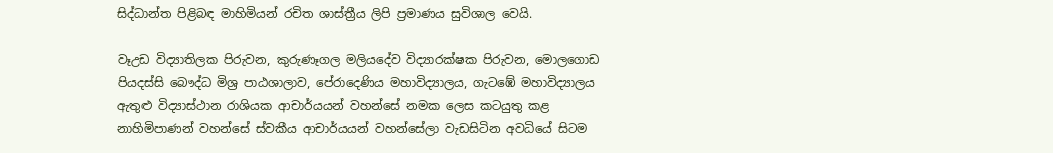සිද්ධාන්ත පිළිබඳ මාහිමියන් රචිත ශාස්ත්‍රීය ලිපි ප්‍රමාණය සුවිශාල වෙයි.

වෑඋඩ විද්‍යාතිලක පිරුවන, කුරුණෑගල මලියදේව විද්‍යාරක්ෂක පිරුවන, මොලගොඩ පියදස්සි බෞද්ධ මිශ්‍ර පාඨශාලාව, පේරාදෙණිය මහාවිද්‍යාලය, ගැටඹේ මහාවිද්‍යාලය ඇතුළු විද්‍යාස්ථාන රාශියක ආචාර්යයන් වහන්සේ නමක ලෙස කටයුතු කළ නාහිමිපාණන් වහන්සේ ස්වකීය ආචාර්යයන් වහන්සේලා වැඩසිටින අවධියේ සිටම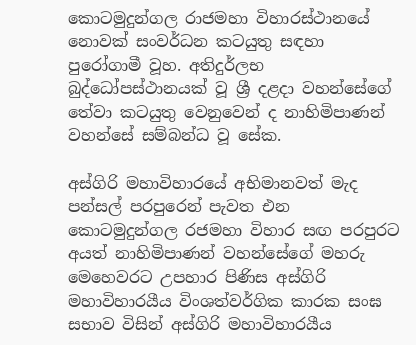කොටමුදුන්ගල රාජමහා විහාරස්ථානයේ නොවක් සංවර්ධන කටයුතු සඳහා පුරෝගාමී වූහ. අතිදුර්ලභ බුද්ධෝපස්ථානයක් වූ ශ්‍රී දළදා වහන්සේගේ තේවා කටයුතු වෙනුවෙන් ද නාහිමිපාණන් වහන්සේ සම්බන්ධ වූ සේක.

අස්ගිරි මහාවිහාරයේ අභිමානවත් මැද පන්සල් පරපුරෙන් පැවත එන කොටමුදුන්ගල රජමහා විහාර සඟ පරපුරට අයත් නාහිමිපාණන් වහන්සේගේ මහරු මෙහෙවරට උපහාර පිණිස අස්ගිරි මහාවිහාරයීය විංශත්වර්ගික කාරක සංඝ සභාව විසින් අස්ගිරි මහාවිහාරයීය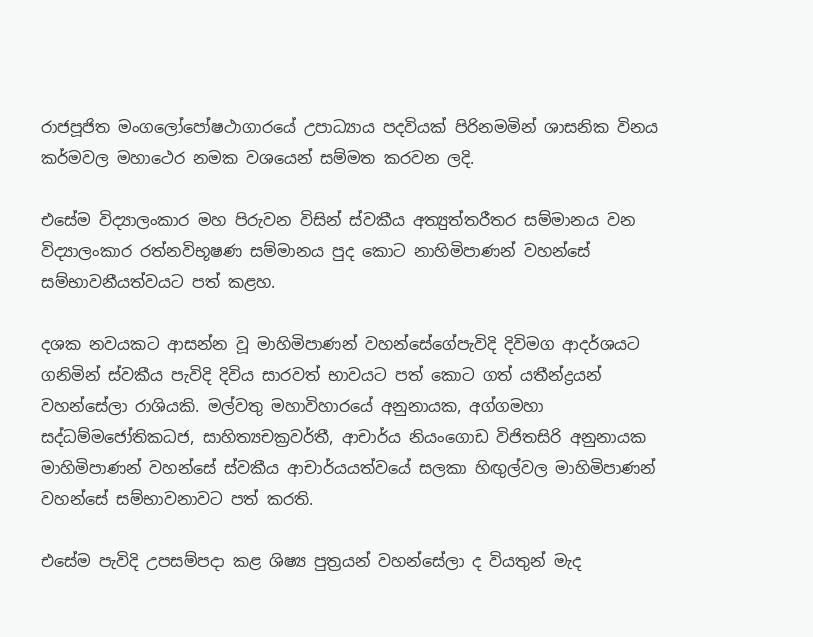රාජපූජිත මංගලෝපෝෂථාගාරයේ උපාධ්‍යාය පදවියක් පිරිනමමින් ශාසනික විනය කර්මවල මහාථෙර නමක වශයෙන් සම්මත කරවන ලදි.

එසේම විද්‍යාලංකාර මහ පිරුවන විසින් ස්වකීය අත්‍යුත්තරීතර සම්මානය වන විද්‍යාලංකාර රත්නවිභූෂණ සම්මානය පුද කොට නාහිමිපාණන් වහන්සේ සම්භාවනීයත්වයට පත් කළහ.

දශක නවයකට ආසන්න වූ මාහිමිපාණන් වහන්සේගේපැවිදි දිවිමග ආදර්ශයට ගනිමින් ස්වකීය පැවිදි දිවිය සාරවත් භාවයට පත් කොට ගත් යතීන්ද්‍රයන් වහන්සේලා රාශියකි. මල්වතු මහාවිහාරයේ අනුනායක, අග්ගමහා සද්ධම්මජෝතිකධජ, සාහිත්‍යචක්‍රවර්තී, ආචාර්ය නියංගොඩ විජිතසිරි අනුනායක මාහිමිපාණන් වහන්සේ ස්වකීය ආචාර්යයත්වයේ සලකා හිඟුල්වල මාහිමිපාණන් වහන්සේ සම්භාවනාවට පත් කරති.

එසේම පැවිදි උපසම්පදා කළ ශිෂ්‍ය පුත්‍රයන් වහන්සේලා ද වියතුන් මැද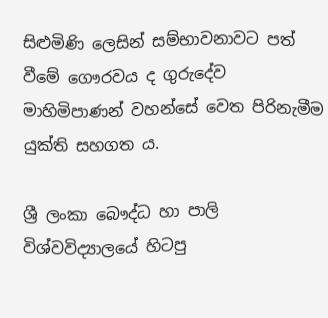සිළුමිණි ලෙසින් සම්භාවනාවට පත් වීමේ ගෞරවය ද ගුරුදේව මාහිමිපාණන් වහන්සේ වෙත පිරිනැමීම යුක්ති සහගත ය.

ශ්‍රී ලංකා බෞද්ධ හා පාලි විශ්වවිද්‍යාලයේ හිටපු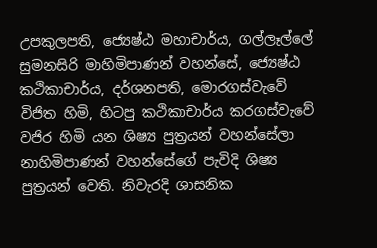උපකුලපති, ජ්‍යෙෂ්ඨ මහාචාර්ය, ගල්ලෑල්ලේ සුමනසිරි මාහිමිපාණන් වහන්සේ, ජ්‍යෙ‍ෂ්ඨ කථිකාචාර්ය, දර්ශනපති, මොරගස්වැවේ විජිත හිමි, හිටපු කථිකාචාර්ය කරගස්වැවේ වජිර හිමි යන ශිෂ්‍ය පුත්‍රයන් වහන්සේලා නාහිමිපාණන් වහන්සේගේ පැවිදි ශිෂ්‍ය පුත්‍රයන් වෙති. නිවැරදි ශාසනික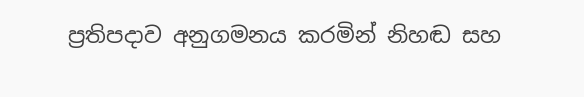ප්‍රතිපදාව අනුගමනය කරමින් නිහඬ සහ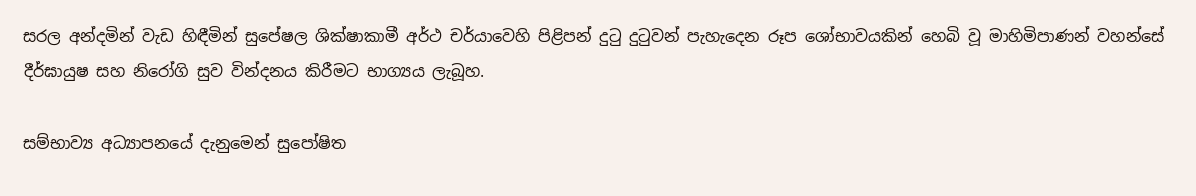සරල අන්දමින් වැඩ හිඳීමින් සුපේෂල ශික්ෂාකාමී අර්ථ චර්යාවෙහි පිළිපන් දුටු දුටුවන් පැහැදෙන රූප ශෝභාවයකින් හෙබි වූ මාහිමිපාණන් වහන්සේ දීර්ඝායුෂ සහ නිරෝගි සුව වින්දනය කිරීමට භාග්‍යය ලැබූහ.

සම්භාව්‍ය අධ්‍යාපනයේ දැනුමෙන් සුපෝෂිත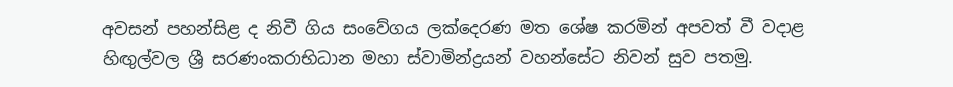අවසන් පහන්සිළ ද නිවී ගිය සංවේගය ලක්දෙරණ මත ශේෂ කරමින් අපවත් වී වදාළ හිඟුල්වල ශ්‍රී සරණංකරාභිධාන මහා ස්වාමින්ද්‍රයන් වහන්සේට නිවන් සුව පතමු.